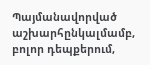Պայմանավորված աշխարհընկալմամբ, բոլոր դեպքերում,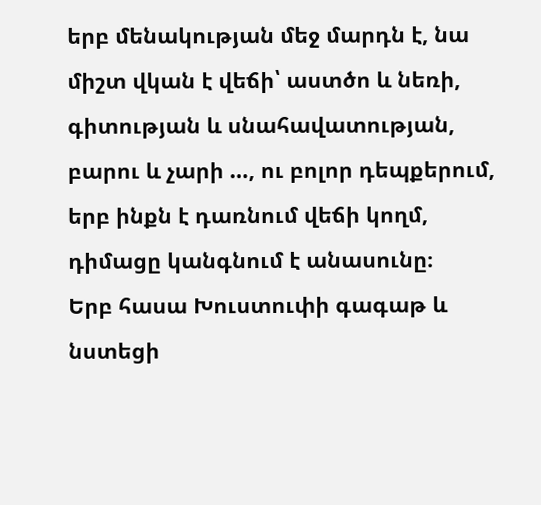երբ մենակության մեջ մարդն է, նա միշտ վկան է վեճի՝ աստծո և նեռի, գիտության և սնահավատության, բարու և չարի …, ու բոլոր դեպքերում, երբ ինքն է դառնում վեճի կողմ, դիմացը կանգնում է անասունը։
Երբ հասա Խուստուփի գագաթ և նստեցի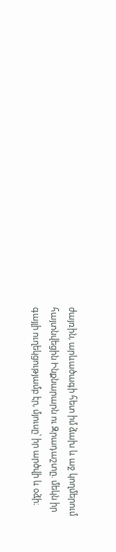ժայռին, արևածագի հետ իմ ձախ և աջ կողմերում հայտնվեցին Ինքնարարն ու Զրադաշտը. մեկն իր գայլի ուղեկցությամբ էր, մյուսը՝ իր արծվի և օձի։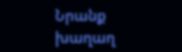Նրանք խաղաղ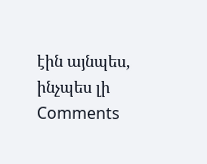էին այնպես, ինչպես լի
Comments